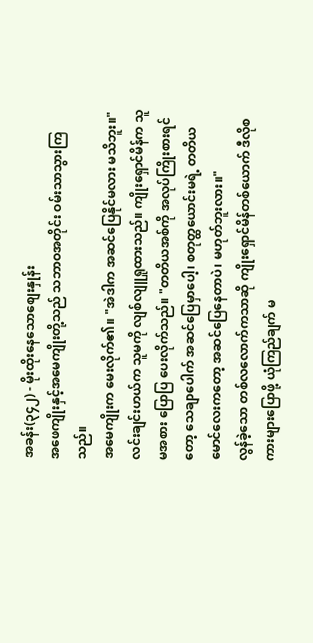အခန်း(၃၄၂) - မိုးထိုးနေသောစျေးနှုန်း
အဖေကျိုးနှင့်အမေကျိုးတို့သည် သဘာဝအတိုင်း ဝမ်းသာသွားကြသည်။
အမေကျိုးက မေးလိုက်၏။ "အဲဒါက အဆင်ပြေနိုင်မလား မသိဘူး။"
လင်းချင်းဟယ်က သူမကို လျစ်လျူရှုထားသည်။ ကျိုးရှောင်မိန်က သူမအစား ပြောပြ ပေးလိုက်သည်။ "တတိယအစ်ကို အလုပ်ကြိုးစားရင်တော့ သေချာပေါက် အဆင်ပြေမှာပေါ့၊ စတုတ္ထယောင်းမရဲ့ တတိယမောင်လေးကတော့ အဆင်ပြေနေတာပဲ၊ မဟုတ်ဘူးလား။"
လွန်ခဲ့သော တစ်လလောက်ကသာဆို ကျိုးရှောင်မိန်တစ်ယောက် ဒီလိုစကားများပြောဖို့ ယုံကြည်ချက် မ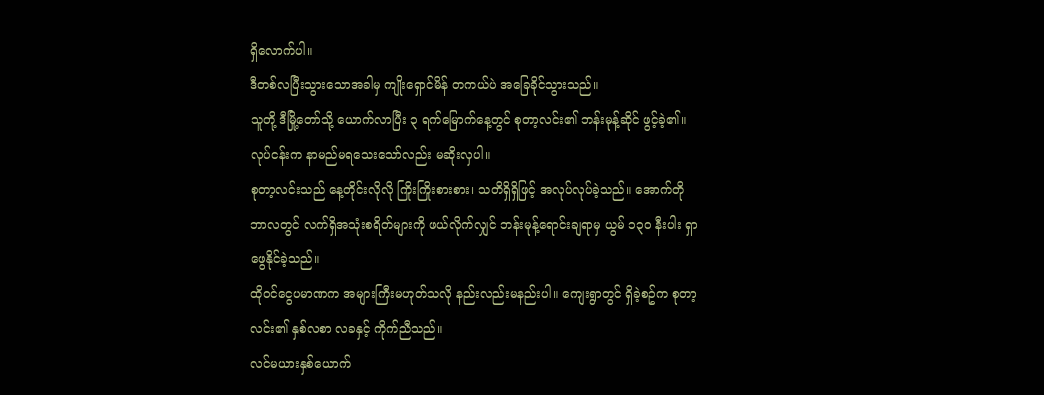ရှိလောက်ပါ။
ဒီတစ်လပြီးသွားသောအခါမှ ကျိုးရှောင်မိန် တကယ်ပဲ အခြေခိုင်သွားသည်။
သူတို့ ဒီမြို့တော်သို့ ယောက်လာပြီး ၃ ရက်မြောက်နေ့တွင် စုတာ့လင်း၏ ဘန်းမုန့်ဆိုင် ဖွင့်ခဲ့၏။ လုပ်ငန်းက နာမည်မရသေးသော်လည်း မဆိုးလှပါ။
စုတာ့လင်းသည် နေ့တိုင်းလိုလို ကြိုးကြိုးစားစား၊ သတိရှိရှိဖြင့် အလုပ်လုပ်ခဲ့သည်။ အောက်တိုဘာလတွင် လက်ရှိအသုံးစရိတ်များကို ဖယ်လိုက်လျှင် ဘန်းမုန့်ရောင်းချရာမှ ယွမ် ၁၃၀ နီးပါး ရှာဖွေနိုင်ခဲ့သည်။
ထိုဝင်ငွေပမာဏက အများကြီးမဟုတ်သလို နည်းလည်းမနည်းပါ။ ကျေးရွာတွင် ရှိခဲ့စဥ်က စုတာ့လင်း၏ နှစ်လစာ လခနှင့် ကိုက်ညီသည်။
လင်မယားနှစ်ယောက်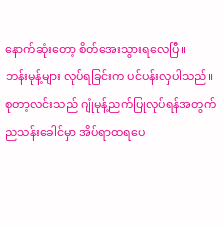နောက်ဆုံးတော့ စိတ်အေးသွားရလေပြီ။
ဘန်းမုန့်များ လုပ်ရခြင်းက ပင်ပန်းလှပါသည်။ စုတာ့လင်းသည် ဂျုံမုန့်ညက်ပြုလုပ်ရန်အတွက် ညသန်းခေါင်မှာ အိပ်ရာထရပေ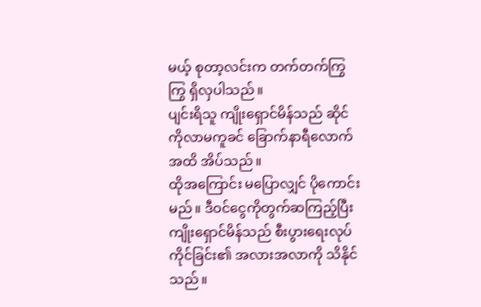မယ့် စုတာ့လင်းက တက်တက်ကြွကြွ ရှိလှပါသည်။
ပျင်းရိသူ ကျိုးရှောင်မိန်သည် ဆိုင်ကိုလာမကူခင် ခြောက်နာရီလောက်အထိ အိပ်သည်။
ထိုအကြောင်း မပြောလျှင် ပိုကောင်းမည်။ ဒီဝင်ငွေကိုတွက်ဆကြည့်ပြီး ကျိုးရှောင်မိန်သည် စီးပွားရေးလုပ်ကိုင်ခြင်း၏ အလားအလာကို သိနိုင်သည်။